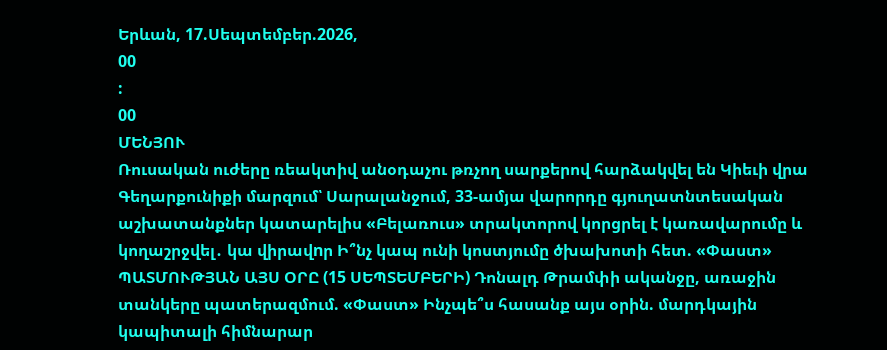Երևան, 17.Սեպտեմբեր.2026,
00
:
00
ՄԵՆՅՈՒ
Ռուսական ուժերը ռեակտիվ անօդաչու թռչող սարքերով հարձակվել են Կիեւի վրա Գեղարքունիքի մարզում՝ Սարալանջում, 33-ամյա վարորդը գյուղատնտեսական աշխատանքներ կատարելիս «Բելառուս» տրակտորով կորցրել է կառավարումը և կողաշրջվել․ կա վիրավnր Ի՞նչ կապ ունի կոստյումը ծխախոտի հետ. «Փաստ» ՊԱՏՄՈՒԹՅԱՆ ԱՅՍ ՕՐԸ (15 ՍԵՊՏԵՄԲԵՐԻ) Դոնալդ Թրամփի ականջը, առաջին տանկերը պատերազմում. «Փաստ» Ինչպե՞ս հասանք այս օրին. մարդկային կապիտալի հիմնարար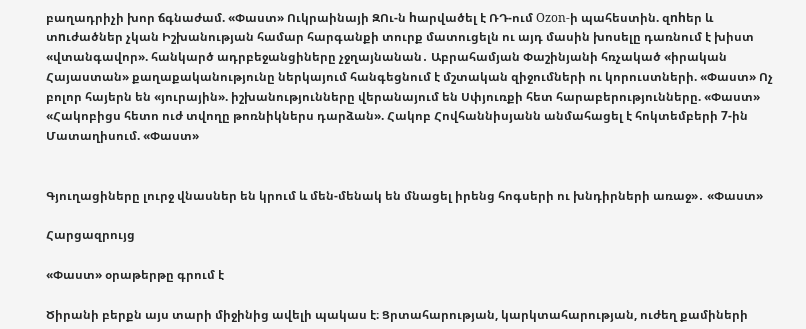բաղադրիչի խոր ճգնաժամ. «Փաստ» Ուկրաինայի ԶՈւ-ն hարվածել է ՌԴ-ում Ozon-ի պահեստին. զnhեր և տnւժածներ չկան Իշխանության համար հարգանքի տուրք մատուցելն ու այդ մասին խոսելը դառնում է խիստ «վտանգավոր». հանկարծ ադրբեջանցիները չջղայնանան․ Աբրահամյան Փաշինյանի հռչակած «իրական Հայաստան» քաղաքականությունը ներկայում հանգեցնում է մշտական զիջումների ու կորուստների. «Փաստ» Ոչ բոլոր հայերն են «յուրային». իշխանությունները վերանայում են Սփյուռքի հետ հարաբերությունները. «Փաստ» «Հակոբիցս հետո ուժ տվողը թոռնիկներս դարձան». Հակոբ Հովհաննիսյանն անմահացել է հոկտեմբերի 7-ին Մատաղիսում. «Փաստ»


Գյուղացիները լուրջ վնասներ են կրում և մեն-մենակ են մնացել իրենց հոգսերի ու խնդիրների առաջ»․ «Փաստ»

Հարցազրույց

«Փաստ» օրաթերթը գրում է

Ծիրանի բերքն այս տարի միջինից ավելի պակաս է։ Ցրտահարության, կարկտահարության, ուժեղ քամիների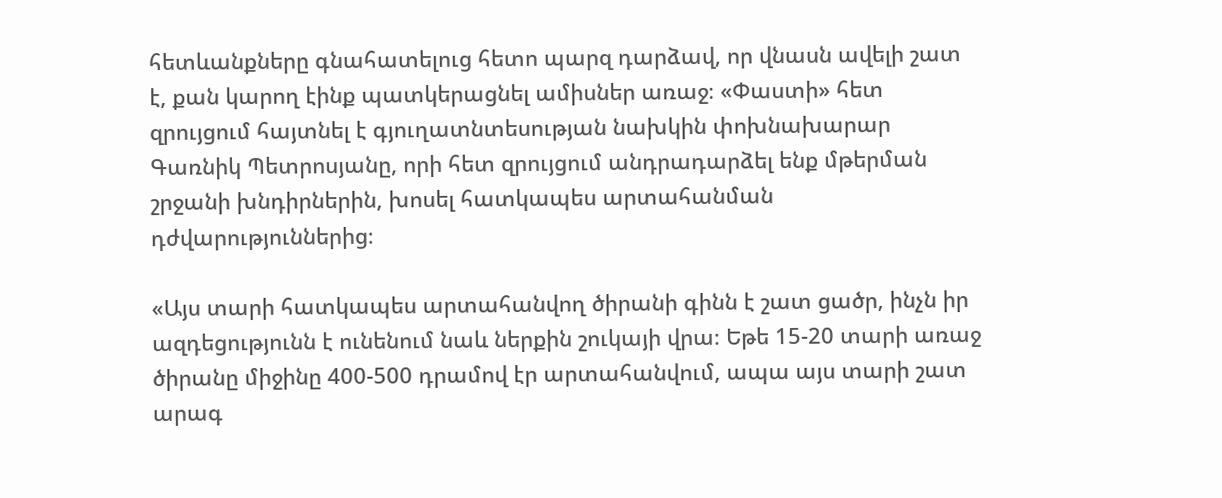հետևանքները գնահատելուց հետո պարզ դարձավ, որ վնասն ավելի շատ է, քան կարող էինք պատկերացնել ամիսներ առաջ։ «Փաստի» հետ զրույցում հայտնել է գյուղատնտեսության նախկին փոխնախարար Գառնիկ Պետրոսյանը, որի հետ զրույցում անդրադարձել ենք մթերման շրջանի խնդիրներին, խոսել հատկապես արտահանման դժվարություններից։

«Այս տարի հատկապես արտահանվող ծիրանի գինն է շատ ցածր, ինչն իր ազդեցությունն է ունենում նաև ներքին շուկայի վրա։ Եթե 15-20 տարի առաջ ծիրանը միջինը 400-500 դրամով էր արտահանվում, ապա այս տարի շատ արագ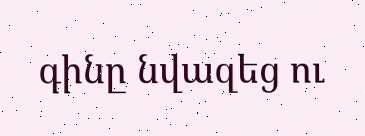գինը նվազեց ու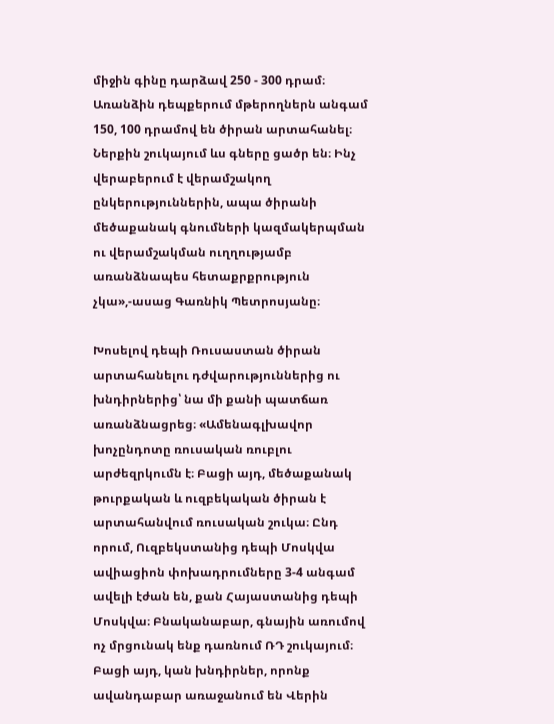միջին գինը դարձավ 250 - 300 դրամ։ Առանձին դեպքերում մթերողներն անգամ 150, 100 դրամով են ծիրան արտահանել։ Ներքին շուկայում ևս գները ցածր են։ Ինչ վերաբերում է վերամշակող ընկերություններին, ապա ծիրանի մեծաքանակ գնումների կազմակերպման ու վերամշակման ուղղությամբ առանձնապես հետաքրքրություն չկա»,-ասաց Գառնիկ Պետրոսյանը։

Խոսելով դեպի Ռուսաստան ծիրան արտահանելու դժվարություններից ու խնդիրներից՝ նա մի քանի պատճառ առանձնացրեց։ «Ամենագլխավոր խոչընդոտը ռուսական ռուբլու արժեզրկումն է։ Բացի այդ, մեծաքանակ թուրքական և ուզբեկական ծիրան է արտահանվում ռուսական շուկա։ Ընդ որում, Ուզբեկստանից դեպի Մոսկվա ավիացիոն փոխադրումները 3-4 անգամ ավելի էժան են, քան Հայաստանից դեպի Մոսկվա։ Բնականաբար, գնային առումով ոչ մրցունակ ենք դառնում ՌԴ շուկայում։ Բացի այդ, կան խնդիրներ, որոնք ավանդաբար առաջանում են Վերին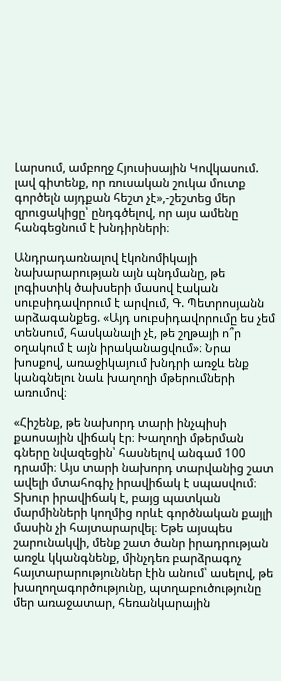Լարսում, ամբողջ Հյուսիսային Կովկասում. լավ գիտենք, որ ռուսական շուկա մուտք գործելն այդքան հեշտ չէ»,-շեշտեց մեր զրուցակիցը՝ ընդգծելով, որ այս ամենը հանգեցնում է խնդիրների։

Անդրադառնալով էկոնոմիկայի նախարարության այն պնդմանը, թե լոգիստիկ ծախսերի մասով էական սուբսիդավորում է արվում, Գ. Պետրոսյանն արձագանքեց. «Այդ սուբսիդավորումը ես չեմ տենսում, հասկանալի չէ, թե շղթայի ո՞ր օղակում է այն իրականացվում»։ Նրա խոսքով, առաջիկայում խնդրի առջև ենք կանգնելու նաև խաղողի մթերումների առումով։

«Հիշենք, թե նախորդ տարի ինչպիսի քաոսային վիճակ էր։ Խաղողի մթերման գները նվազեցին՝ հասնելով անգամ 100 դրամի։ Այս տարի նախորդ տարվանից շատ ավելի մտահոգիչ իրավիճակ է սպասվում։ Տխուր իրավիճակ է, բայց պատկան մարմինների կողմից որևէ գործնական քայլի մասին չի հայտարարվել։ Եթե այսպես շարունակվի, մենք շատ ծանր իրադրության առջև կկանգնենք, մինչդեռ բարձրագոչ հայտարարություններ էին անում՝ ասելով, թե խաղողագործությունը, պտղաբուծությունը մեր առաջատար, հեռանկարային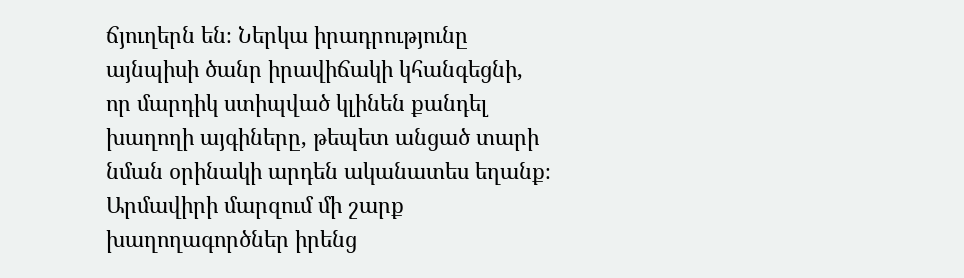ճյուղերն են։ Ներկա իրադրությունը այնպիսի ծանր իրավիճակի կհանգեցնի, որ մարդիկ ստիպված կլինեն քանդել խաղողի այգիները, թեպետ անցած տարի նման օրինակի արդեն ականատես եղանք։ Արմավիրի մարզում մի շարք խաղողագործներ իրենց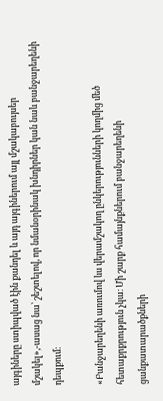այգիները ստիպված էին քանդել և այդ այգիներում այլ մշակաբույսեր մշակել»,-ասաց նա՝ շեշտելով, որ նմանօրինակ խնդիրներ կան նաև բանջարեղենի դեպքում։

«Բանջարեղենի առումով ևս վերամշակող ընկերությունների կողմից մեծ հետաքրքրություն չկա։ Մի շարք համայնքներում բանջարեղենի ցանքատարածքների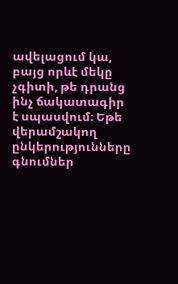ավելացում կա, բայց որևէ մեկը չգիտի, թե դրանց ինչ ճակատագիր է սպասվում։ Եթե վերամշակող ընկերությունները գնումներ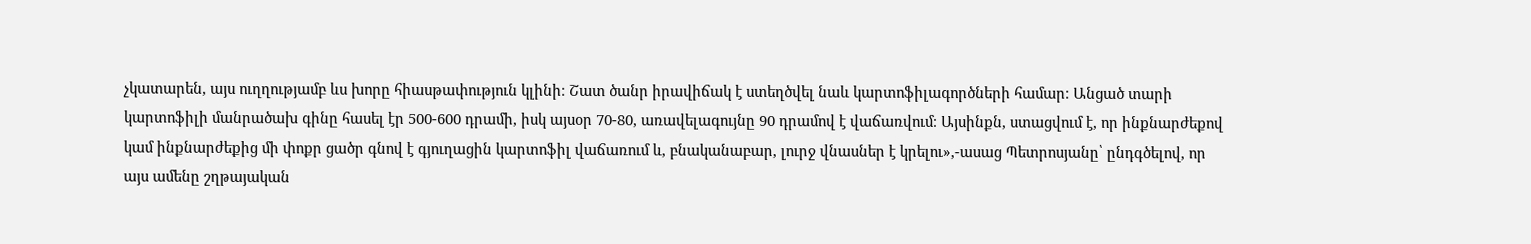չկատարեն, այս ուղղությամբ ևս խորը հիասթափություն կլինի։ Շատ ծանր իրավիճակ է ստեղծվել նաև կարտոֆիլագործների համար։ Անցած տարի կարտոֆիլի մանրածախ գինը հասել էր 500-600 դրամի, իսկ այսօր 70-80, առավելագույնը 90 դրամով է վաճառվում։ Այսինքն, ստացվում է, որ ինքնարժեքով կամ ինքնարժեքից մի փոքր ցածր գնով է գյուղացին կարտոֆիլ վաճառում և, բնականաբար, լուրջ վնասներ է կրելու»,-ասաց Պետրոսյանը՝ ընդգծելով, որ այս ամենը շղթայական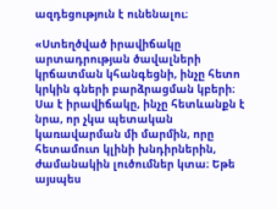ազդեցություն է ունենալու։

«Ստեղծված իրավիճակը արտադրության ծավալների կրճատման կհանգեցնի, ինչը հետո կրկին գների բարձրացման կբերի։ Սա է իրավիճակը, ինչը հետևանքն է նրա, որ չկա պետական կառավարման մի մարմին, որը հետամուտ կլինի խնդիրներին, ժամանակին լուծումներ կտա։ Եթե այսպես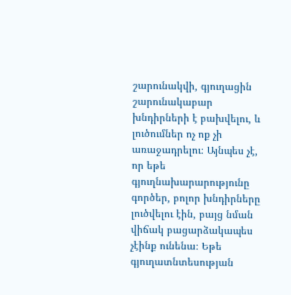շարունակվի, գյուղացին շարունակաբար խնդիրների է բախվելու, և լուծումներ ոչ ոք չի առաջադրելու։ Այնպես չէ, որ եթե գյուղնախարարությունը գործեր, բոլոր խնդիրները լուծվելու էին, բայց նման վիճակ բացարձակապես չէինք ունենա։ Եթե գյուղատնտեսության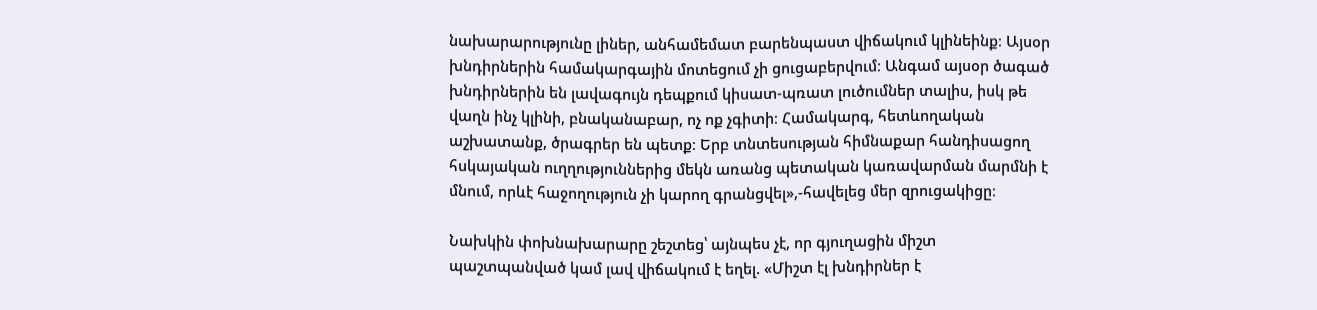նախարարությունը լիներ, անհամեմատ բարենպաստ վիճակում կլինեինք։ Այսօր խնդիրներին համակարգային մոտեցում չի ցուցաբերվում։ Անգամ այսօր ծագած խնդիրներին են լավագույն դեպքում կիսատ-պռատ լուծումներ տալիս, իսկ թե վաղն ինչ կլինի, բնականաբար, ոչ ոք չգիտի։ Համակարգ, հետևողական աշխատանք, ծրագրեր են պետք։ Երբ տնտեսության հիմնաքար հանդիսացող հսկայական ուղղություններից մեկն առանց պետական կառավարման մարմնի է մնում, որևէ հաջողություն չի կարող գրանցվել»,-հավելեց մեր զրուցակիցը։

Նախկին փոխնախարարը շեշտեց՝ այնպես չէ, որ գյուղացին միշտ պաշտպանված կամ լավ վիճակում է եղել. «Միշտ էլ խնդիրներ է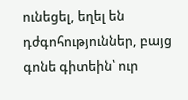ունեցել, եղել են դժգոհություններ, բայց գոնե գիտեին՝ ուր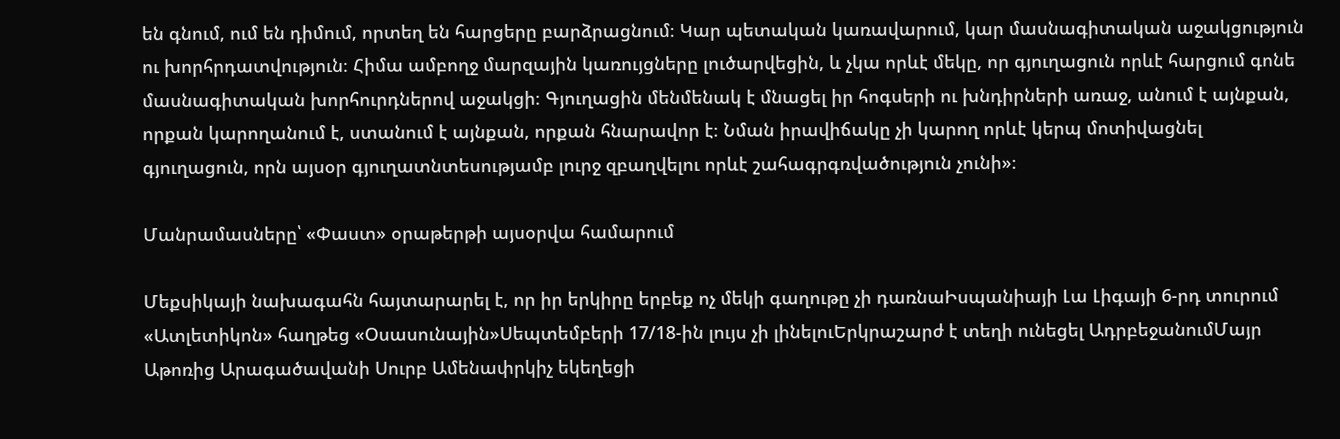են գնում, ում են դիմում, որտեղ են հարցերը բարձրացնում։ Կար պետական կառավարում, կար մասնագիտական աջակցություն ու խորհրդատվություն։ Հիմա ամբողջ մարզային կառույցները լուծարվեցին, և չկա որևէ մեկը, որ գյուղացուն որևէ հարցում գոնե մասնագիտական խորհուրդներով աջակցի։ Գյուղացին մենմենակ է մնացել իր հոգսերի ու խնդիրների առաջ, անում է այնքան, որքան կարողանում է, ստանում է այնքան, որքան հնարավոր է։ Նման իրավիճակը չի կարող որևէ կերպ մոտիվացնել գյուղացուն, որն այսօր գյուղատնտեսությամբ լուրջ զբաղվելու որևէ շահագրգռվածություն չունի»։

Մանրամասները՝ «Փաստ» օրաթերթի այսօրվա համարում

Մեքսիկայի նախագահն հայտարարել է, որ իր երկիրը երբեք ոչ մեկի գաղութը չի դառնաԻսպանիայի Լա Լիգայի 6-րդ տուրում «Ատլետիկոն» հաղթեց «Օսասունային»Սեպտեմբերի 17/18-ին լույս չի լինելուԵրկրաշարժ է տեղի ունեցել ԱդրբեջանումՄայր Աթոռից Արագածավանի Սուրբ Ամենափրկիչ եկեղեցի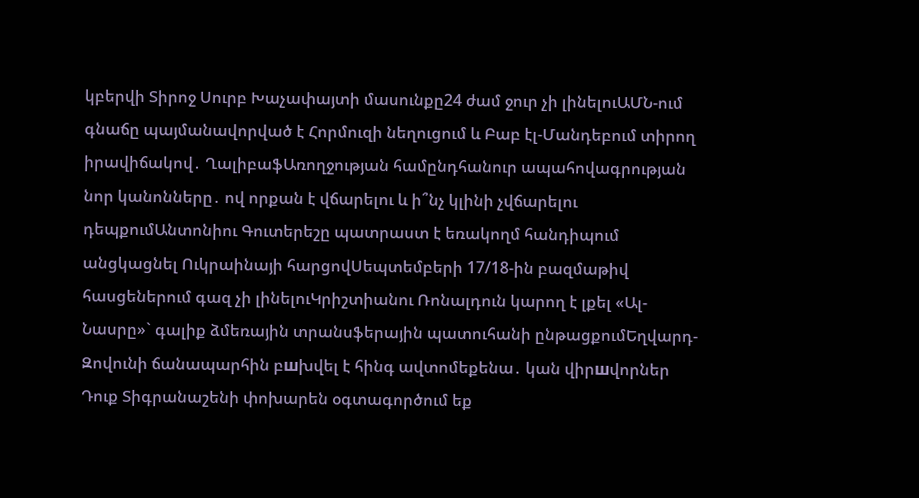կբերվի Տիրոջ Սուրբ Խաչափայտի մասունքը24 ժամ ջուր չի լինելուԱՄՆ-ում գնաճը պայմանավորված է Հորմուզի նեղուցում և Բաբ էլ-Մանդեբում տիրող իրավիճակով․ ՂալիբաֆԱռողջության համընդհանուր ապահովագրության նոր կանոնները․ ով որքան է վճարելու և ի՞նչ կլինի չվճարելու դեպքումԱնտոնիու Գուտերեշը պատրաստ է եռակողմ հանդիպում անցկացնել Ուկրաինայի հարցովՍեպտեմբերի 17/18-ին բազմաթիվ հասցեներում գազ չի լինելուԿրիշտիանու Ռոնալդուն կարող է լքել «Ալ-Նասրը»` գալիք ձմեռային տրանսֆերային պատուհանի ընթացքումԵղվարդ-Զովունի ճանապարհին բшխվել է հինգ ավտոմեքենա․ կան վիրшվորներ Դուք Տիգրանաշենի փոխարեն օգտագործում եք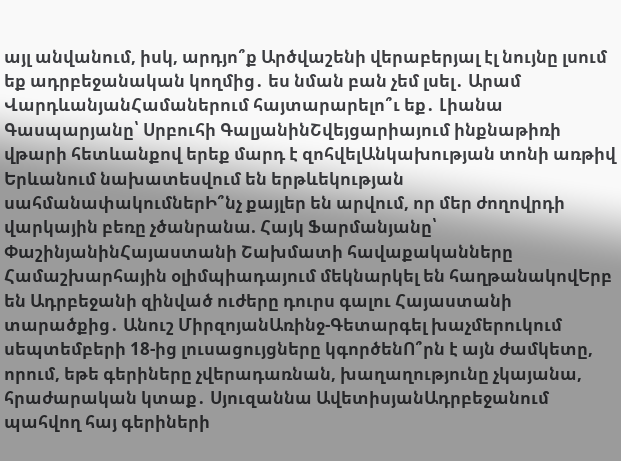այլ անվանում, իսկ, արդյո՞ք Արծվաշենի վերաբերյալ էլ նույնը լսում եք ադրբեջանական կողմից․ ես նման բան չեմ լսել․ Արամ ՎարդևանյանՀամաներում հայտարարելո՞ւ եք․ Լիանա Գասպարյանը՝ Սրբուհի ԳալյանինՇվեյցարիայում ինքնաթիռի վթարի հետևանքով երեք մարդ է զոհվելԱնկախության տոնի առթիվ Երևանում նախատեսվում են երթևեկության սահմանափակումներԻ՞նչ քայլեր են արվում, որ մեր ժողովրդի վարկային բեռը չծանրանա. Հայկ Ֆարմանյանը՝ ՓաշինյանինՀայաստանի Շախմատի հավաքականները Համաշխարհային օլիմպիադայում մեկնարկել են հաղթանակովԵրբ են Ադրբեջանի զինված ուժերը դուրս գալու Հայաստանի տարածքից․ Անուշ ՄիրզոյանԱռինջ-Գետարգել խաչմերուկում սեպտեմբերի 18-ից լուսացույցները կգործենՈ՞րն է այն ժամկետը, որում, եթե գերիները չվերադառնան, խաղաղությունը չկայանա, հրաժարական կտաք․ Սյուզաննա ԱվետիսյանԱդրբեջանում պահվող հայ գերիների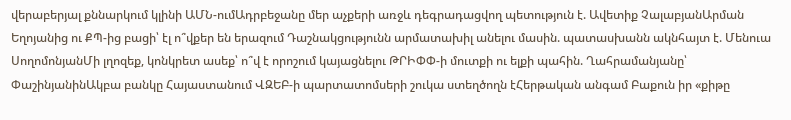վերաբերյալ քննարկում կլինի ԱՄՆ-ումԱդրբեջանը մեր աչքերի առջև դեգրադացվող պետություն է. Ավետիք ՉալաբյանԱրման Եղոյանից ու ՔՊ-ից բացի՝ էլ ո՞վքեր են երազում Դաշնակցությունն արմատախիլ անելու մասին. պատասխանն ակնհայտ է. Մենուա ՍողոմոնյանՄի լղոզեք, կոնկրետ ասեք՝ ո՞վ է որոշում կայացնելու ԹՐԻՓՓ-ի մուտքի ու ելքի պահին. Ղահրամանյանը՝ ՓաշինյանինԱկբա բանկը Հայաստանում ՎԶԵԲ-ի պարտատոմսերի շուկա ստեղծողն էՀերթական անգամ Բաքուն իր «քիթը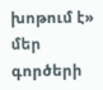խոթում է» մեր գործերի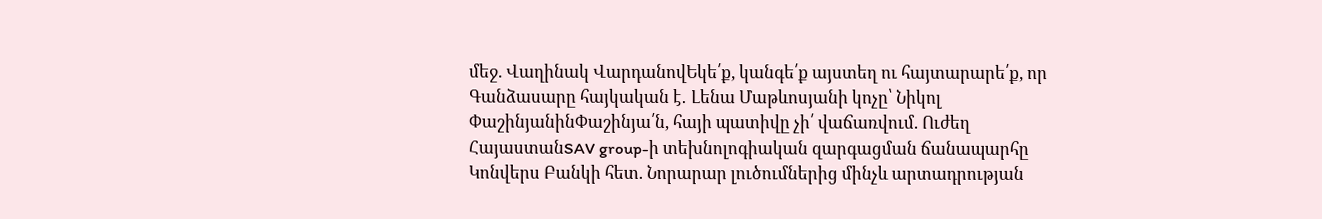մեջ. Վաղինակ ՎարդանովԵկե՛ք, կանգե՛ք այստեղ ու հայտարարե՛ք, որ Գանձասարը հայկական է․ Լենա Մաթևոսյանի կոչը՝ Նիկոլ ՓաշինյանինՓաշինյա՛ն, հայի պատիվը չի՛ վաճառվում. Ուժեղ ՀայաստանSAV group-ի տեխնոլոգիական զարգացման ճանապարհը Կոնվերս Բանկի հետ. Նորարար լուծումներից մինչև արտադրության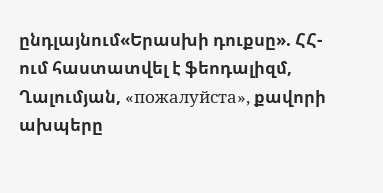ընդլայնում«Երասխի դուքսը». ՀՀ-ում հաստատվել է ֆեոդալիզմ, Ղալումյան, «пожалуйста», քավորի ախպերը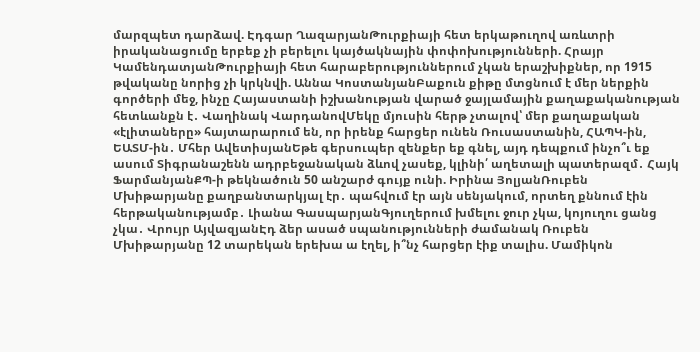մարզպետ դարձավ. Էդգար ՂազարյանԹուրքիայի հետ երկաթուղով առևտրի իրականացումը երբեք չի բերելու կայծակնային փոփոխությունների. Հրայր ԿամենդատյանԹուրքիայի հետ հարաբերություններում չկան երաշխիքներ, որ 1915 թվականը նորից չի կրկնվի. Աննա ԿոստանյանԲաքուն քիթը մտցնում է մեր ներքին գործերի մեջ, ինչը Հայաստանի իշխանության վարած ջայլամային քաղաքականության հետևանքն է․ Վաղինակ ՎարդանովՄեկը մյուսին հերթ չտալով՝ մեր քաղաքական «էլիտաները» հայտարարում են, որ իրենք հարցեր ունեն Ռուսաստանին, ՀԱՊԿ-ին, ԵԱՏՄ-ին․ Մհեր ԱվետիսյանԵթե գերսուպեր զենքեր եք գնել, այդ դեպքում ինչո՞ւ եք ասում Տիգրանաշենն ադրբեջանական ձևով չասեք, կլինի՛ աղետալի պատերազմ․ Հայկ ՖարմանյանՔՊ-ի թեկնածուն 50 անշարժ գույք ունի. Իրինա ՅոլյանՌուբեն Մխիթարյանը քաղբանտարկյալ էր․ պահվում էր այն սենյակում, որտեղ քննում էին հերթականությամբ․ Լիանա ԳասպարյանԳյուղերում խմելու ջուր չկա, կոյուղու ցանց չկա․ Վրույր ԱյվազյանԷդ ձեր ասած սպանությունների ժամանակ Ռուբեն Մխիթարյանը 12 տարեկան երեխա ա էղել, ի՞նչ հարցեր էիք տալիս. Մամիկոն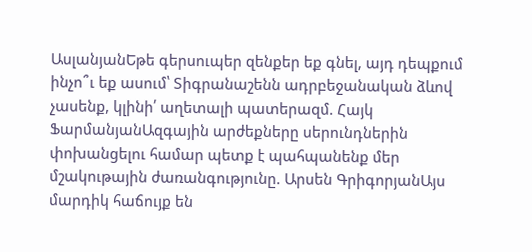ԱսլանյանԵթե գերսուպեր զենքեր եք գնել, այդ դեպքում ինչո՞ւ եք ասում՝ Տիգրանաշենն ադրբեջանական ձևով չասենք, կլինի՛ աղետալի պատերազմ. Հայկ ՖարմանյանԱզգային արժեքները սերունդներին փոխանցելու համար պետք է պահպանենք մեր մշակութային ժառանգությունը. Արսեն ԳրիգորյանԱյս մարդիկ հաճույք են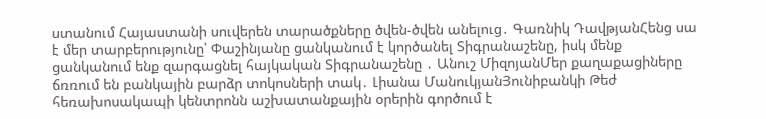ստանում Հայաստանի սուվերեն տարածքները ծվեն-ծվեն անելուց․ Գառնիկ ԴավթյանՀենց սա է մեր տարբերությունը՝ Փաշինյանը ցանկանում է կործանել Տիգրանաշենը, իսկ մենք ցանկանում ենք զարգացնել հայկական Տիգրանաշենը ․ Անուշ ՄիզոյանՄեր քաղաքացիները ճռռում են բանկային բարձր տոկոսների տակ․ Լիանա ՄանուկյանՅունիբանկի Թեժ հեռախոսակապի կենտրոնն աշխատանքային օրերին գործում է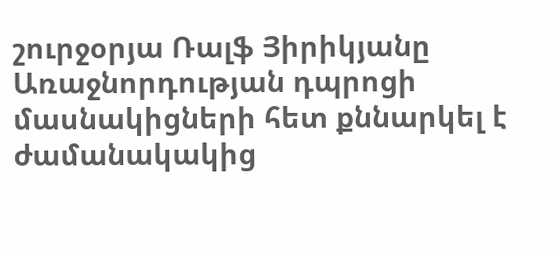շուրջօրյա Ռալֆ Յիրիկյանը Առաջնորդության դպրոցի մասնակիցների հետ քննարկել է ժամանակակից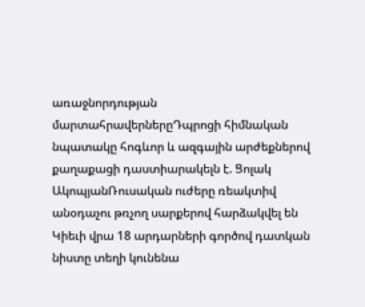առաջնորդության մարտահրավերներըԴպրոցի հիմնական նպատակը հոգևոր և ազգային արժեքներով քաղաքացի դաստիարակելն է. Ցոլակ ԱկոպյանՌուսական ուժերը ռեակտիվ անօդաչու թռչող սարքերով հարձակվել են Կիեւի վրա 18 արդարների գործով դատկան նիստը տեղի կունենա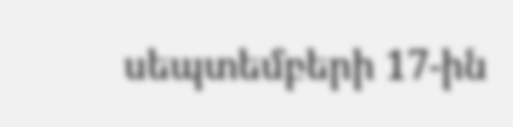սեպտեմբերի 17-ին